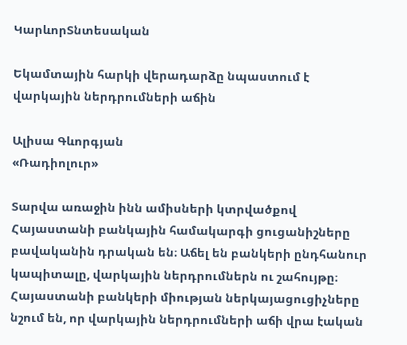ԿարևորՏնտեսական

Եկամտային հարկի վերադարձը նպաստում է վարկային ներդրումների աճին

Ալիսա Գևորգյան
«Ռադիոլուր»

Տարվա առաջին ինն ամիսների կտրվածքով Հայաստանի բանկային համակարգի ցուցանիշները բավականին դրական են։ Աճել են բանկերի ընդհանուր կապիտալը, վարկային ներդրումներն ու շահույթը։ Հայաստանի բանկերի միության ներկայացուցիչները նշում են, որ վարկային ներդրումների աճի վրա էական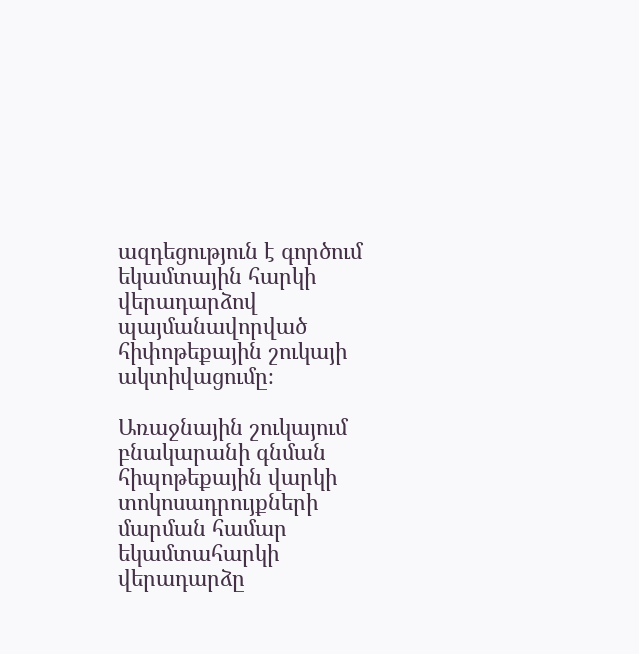ազդեցություն է գործում եկամտային հարկի վերադարձով պայմանավորված հիփոթեքային շուկայի ակտիվացումը։

Առաջնային շուկայում բնակարանի գնման հիպոթեքային վարկի տոկոսադրույքների մարման համար եկամտահարկի վերադարձը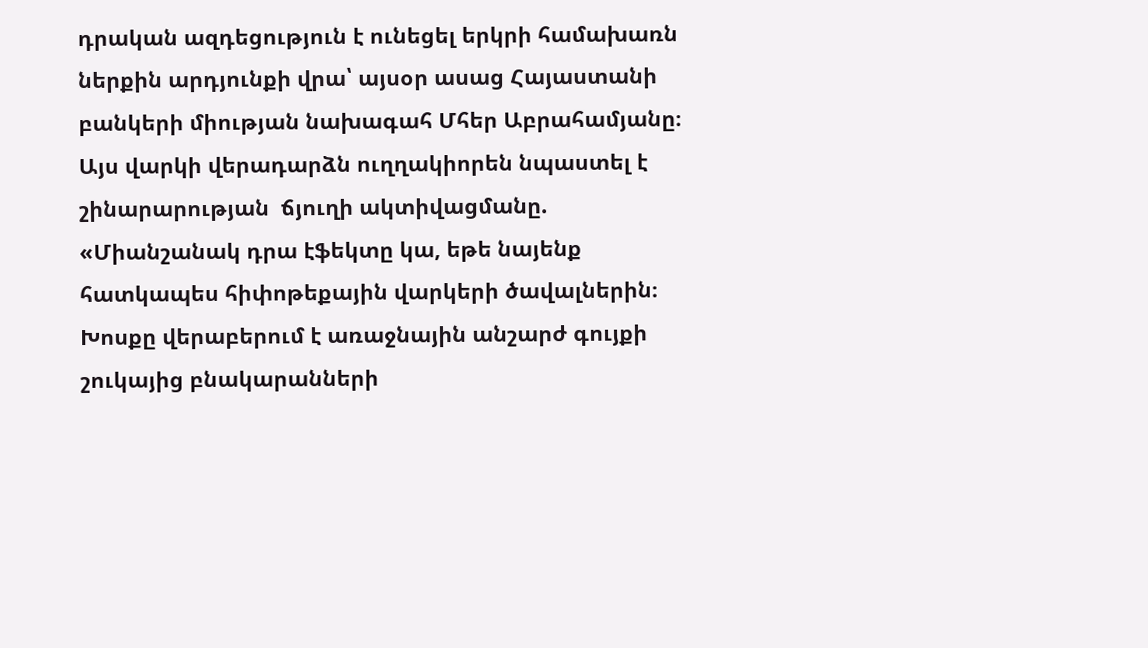դրական ազդեցություն է ունեցել երկրի համախառն ներքին արդյունքի վրա՝ այսօր ասաց Հայաստանի բանկերի միության նախագահ Մհեր Աբրահամյանը։ Այս վարկի վերադարձն ուղղակիորեն նպաստել է շինարարության  ճյուղի ակտիվացմանը. «Միանշանակ դրա էֆեկտը կա, եթե նայենք հատկապես հիփոթեքային վարկերի ծավալներին։ Խոսքը վերաբերում է առաջնային անշարժ գույքի շուկայից բնակարանների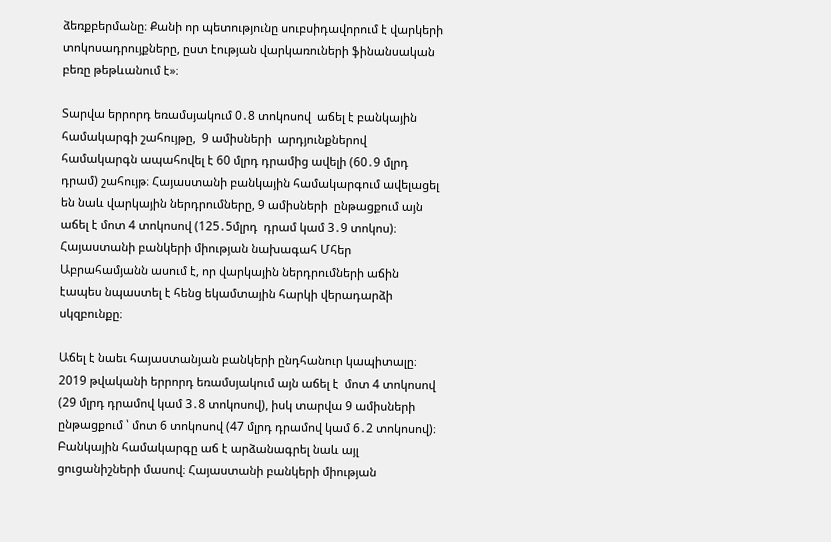ձեռքբերմանը։ Քանի որ պետությունը սուբսիդավորում է վարկերի տոկոսադրույքները, ըստ էության վարկառուների ֆինանսական բեռը թեթևանում է»։

Տարվա երրորդ եռամսյակում 0․8 տոկոսով  աճել է բանկային համակարգի շահույթը,  9 ամիսների  արդյունքներով  համակարգն ապահովել է 60 մլրդ դրամից ավելի (60․9 մլրդ դրամ) շահույթ։ Հայաստանի բանկային համակարգում ավելացել են նաև վարկային ներդրումները, 9 ամիսների  ընթացքում այն աճել է մոտ 4 տոկոսով (125․5մլրդ  դրամ կամ 3․9 տոկոս)։ Հայաստանի բանկերի միության նախագահ Մհեր Աբրահամյանն ասում է, որ վարկային ներդրումների աճին էապես նպաստել է հենց եկամտային հարկի վերադարձի սկզբունքը։

Աճել է նաեւ հայաստանյան բանկերի ընդհանուր կապիտալը։  2019 թվականի երրորդ եռամսյակում այն աճել է  մոտ 4 տոկոսով (29 մլրդ դրամով կամ 3․8 տոկոսով), իսկ տարվա 9 ամիսների ընթացքում ՝ մոտ 6 տոկոսով (47 մլրդ դրամով կամ 6․2 տոկոսով)։ Բանկային համակարգը աճ է արձանագրել նաև այլ ցուցանիշների մասով։ Հայաստանի բանկերի միության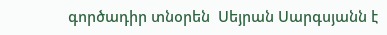գործադիր տնօրեն  Սեյրան Սարգսյանն է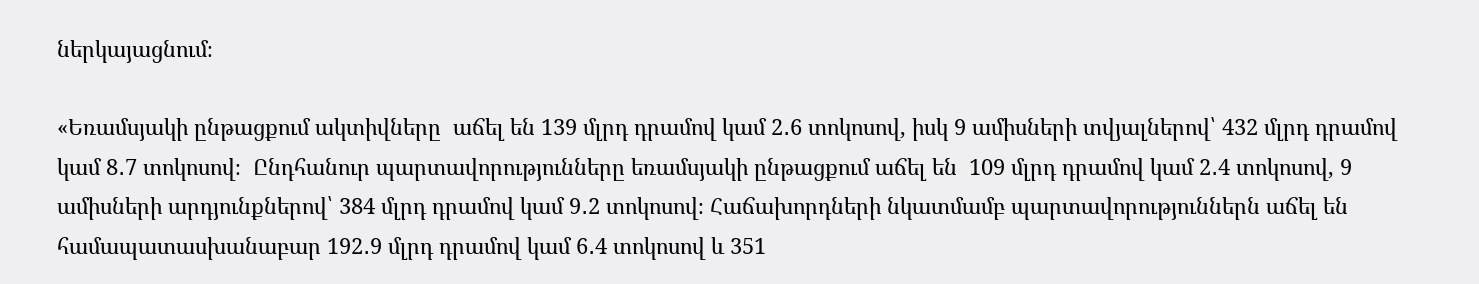ներկայացնում։

«Եռամսյակի ընթացքում ակտիվները  աճել են 139 մլրդ դրամով կամ 2․6 տոկոսով, իսկ 9 ամիսների տվյալներով՝ 432 մլրդ դրամով կամ 8․7 տոկոսով։  Ընդհանուր պարտավորությունները եռամսյակի ընթացքում աճել են  109 մլրդ դրամով կամ 2․4 տոկոսով, 9 ամիսների արդյունքներով՝ 384 մլրդ դրամով կամ 9․2 տոկոսով։ Հաճախորդների նկատմամբ պարտավորություններն աճել են համապատասխանաբար 192․9 մլրդ դրամով կամ 6․4 տոկոսով և 351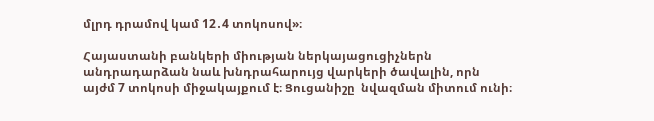մլրդ դրամով կամ 12․4 տոկոսով»։

Հայաստանի բանկերի միության ներկայացուցիչներն անդրադարձան նաև խնդրահարույց վարկերի ծավալին, որն  այժմ 7 տոկոսի միջակայքում է։ Ցուցանիշը  նվազման միտում ունի։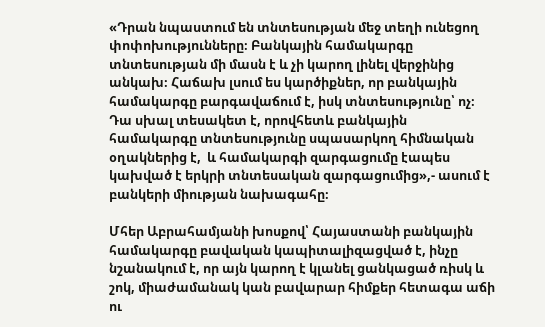«Դրան նպաստում են տնտեսության մեջ տեղի ունեցող փոփոխությունները։ Բանկային համակարգը տնտեսության մի մասն է և չի կարող լինել վերջինից անկախ։ Հաճախ լսում ես կարծիքներ, որ բանկային համակարգը բարգավաճում է, իսկ տնտեսությունը՝ ոչ։ Դա սխալ տեսակետ է, որովհետև բանկային համակարգը տնտեսությունը սպասարկող հիմնական օղակներից է,  և համակարգի զարգացումը էապես կախված է երկրի տնտեսական զարգացումից»,- ասում է բանկերի միության նախագահը։

Մհեր Աբրահամյանի խոսքով՝ Հայաստանի բանկային համակարգը բավական կապիտալիզացված է, ինչը նշանակում է, որ այն կարող է կլանել ցանկացած ռիսկ և շոկ, միաժամանակ կան բավարար հիմքեր հետագա աճի ու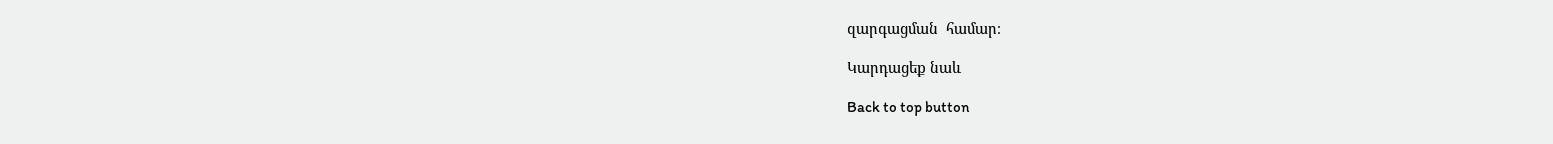զարգացման  համար։

Կարդացեք նաև

Back to top button